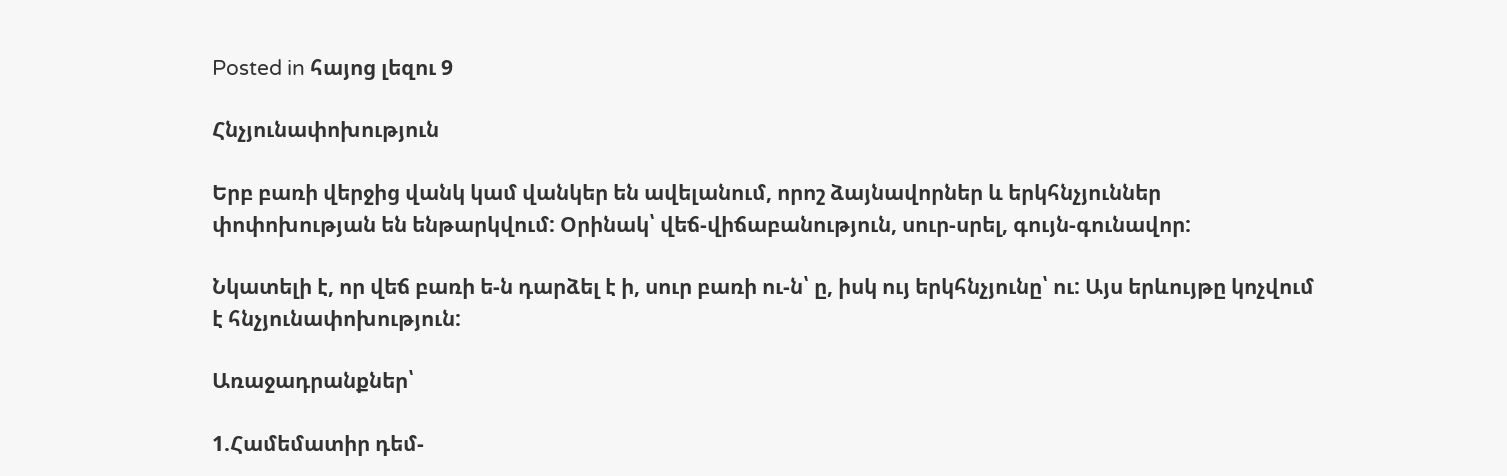Posted in հայոց լեզու 9

Հնչյունափոխություն

Երբ բառի վերջից վանկ կամ վանկեր են ավելանում, որոշ ձայնավորներ և երկհնչյուններ փոփոխության են ենթարկվում: Օրինակ՝ վեճ-վիճաբանություն, սուր-սրել, գույն-գունավոր:

Նկատելի է, որ վեճ բառի ե-ն դարձել է ի, սուր բառի ու-ն՝ ը, իսկ ույ երկհնչյունը՝ ու: Այս երևույթը կոչվում է հնչյունափոխություն:

Առաջադրանքներ՝

1.Համեմատիր դեմ-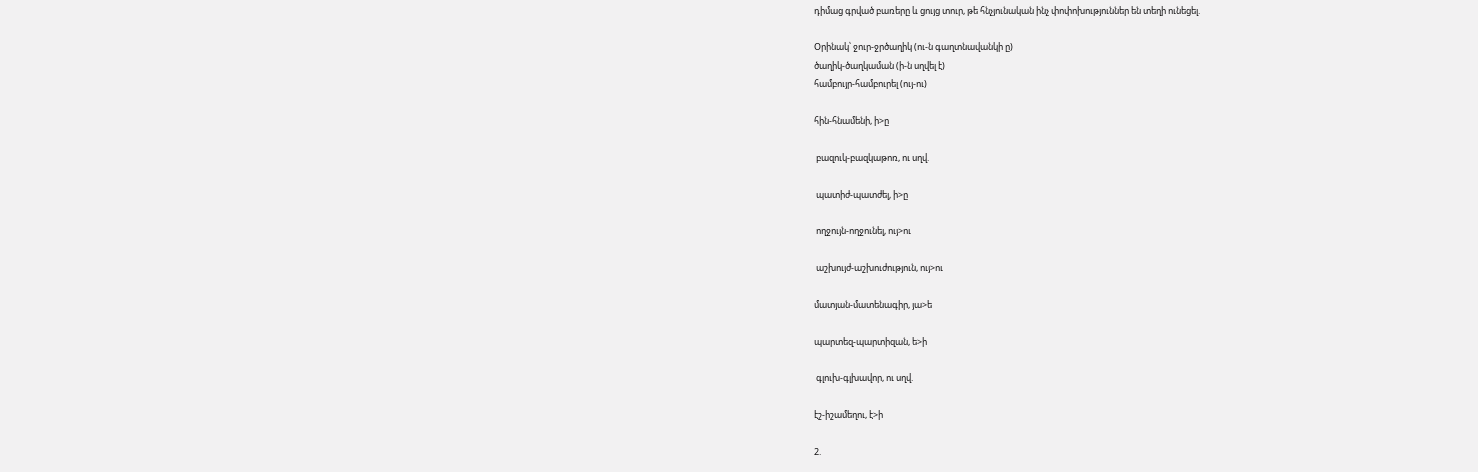դիմաց գրված բառերը և ցույց տուր, թե հնչյունական ինչ փոփոխություններ են տեղի ունեցել.

Օրինակ՝ ջուր-ջրծաղիկ (ու-ն գաղտնավանկի ը)
ծաղիկ-ծաղկաման (ի-ն սղվել է)
համբույր-համբուրել (ույ-ու)

հին-հնամենի, ի>ը

 բազուկ-բազկաթոռ, ու սղվ.

 պատիժ-պատժել, ի>ը

 ողջույն-ողջունել, ույ>ու

 աշխույժ-աշխուժություն, ույ>ու

մատյան-մատենագիր, յա>ե

պարտեզ-պարտիզան, ե>ի

 գլուխ-գլխավոր, ու սղվ.

էշ-իշամեղու, է>ի

2.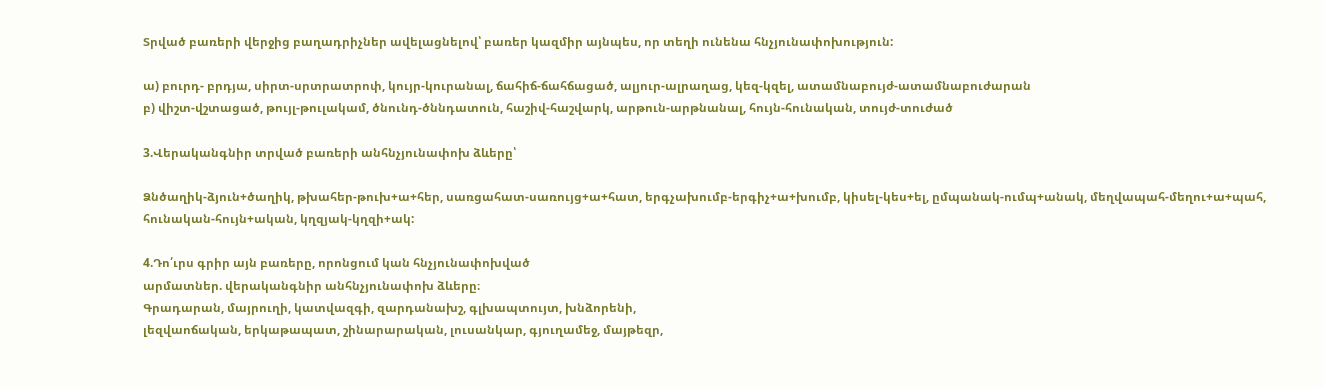Տրված բառերի վերջից բաղադրիչներ ավելացնելով՝ բառեր կազմիր այնպես, որ տեղի ունենա հնչյունափոխություն:

ա) բուրդ- բրդյա, սիրտ-սրտրատրոփ, կույր-կուրանալ, ճահիճ-ճահճացած, ալյուր-ալրաղաց, կեզ-կզել, ատամնաբույժ-ատամնաբուժարան
բ) վիշտ-վշտացած, թույլ-թուլակամ, ծնունդ-ծննդատուն, հաշիվ-հաշվարկ, արթուն-արթնանալ, հույն-հունական, տույժ-տուժած

3.Վերականգնիր տրված բառերի անհնչյունափոխ ձևերը՝

Ձնծաղիկ-ձյուն+ծաղիկ, թխահեր-թուխ+ա+հեր, սառցահատ-սառույց+ա+հատ, երգչախումբ-երգիչ+ա+խումբ, կիսել-կես+ել, ըմպանակ-ումպ+անակ, մեղվապահ-մեղու+ա+պահ, հունական-հույն+ական, կղզյակ-կղզի+ակ:

4.Դո՛ւրս գրիր այն բառերը, որոնցում կան հնչյունափոխված
արմատներ. վերականգնիր անհնչյունափոխ ձևերը։
Գրադարան, մայրուղի, կատվազգի, զարդանախշ, գլխապտույտ, խնձորենի,
լեզվաոճական, երկաթապատ, շինարարական, լուսանկար, գյուղամեջ, մայթեզր,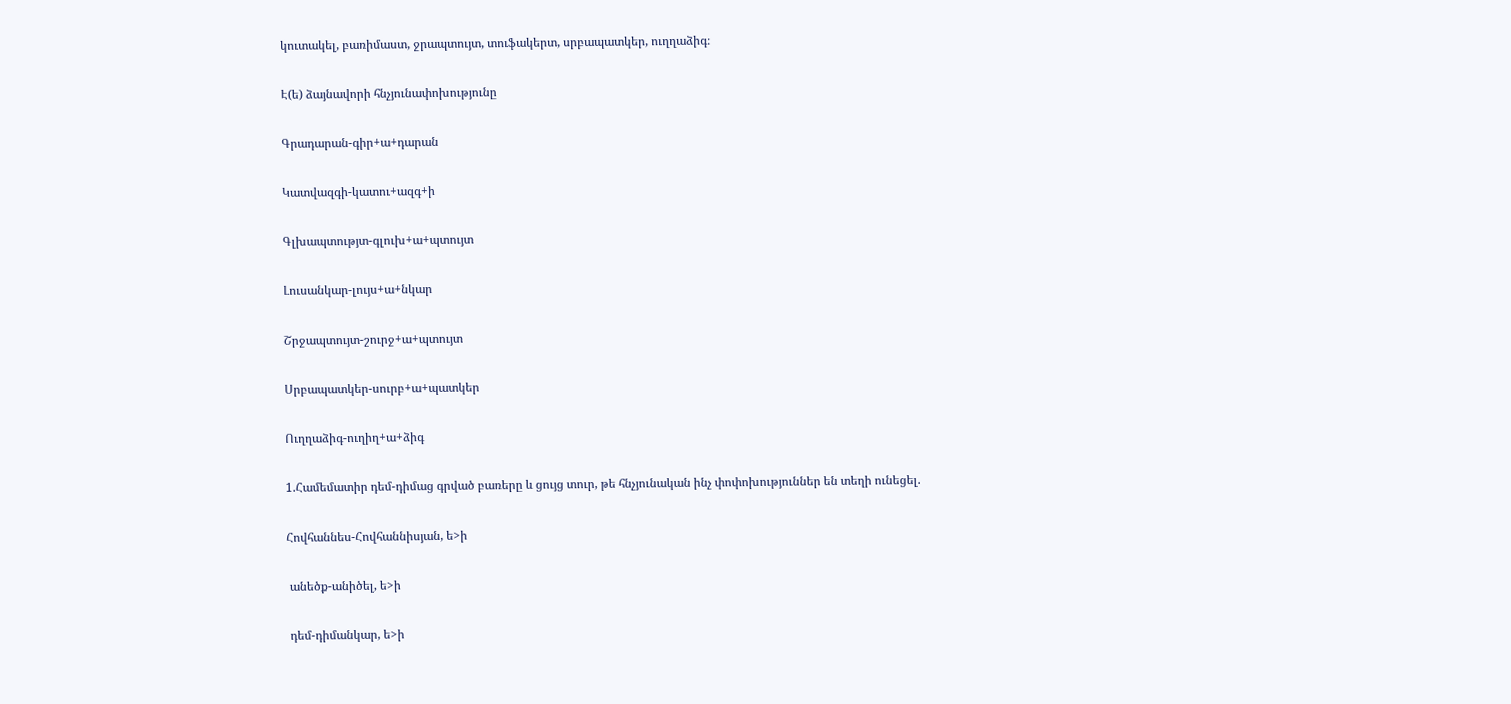կուտակել, բառիմաստ, ջրապտույտ, տուֆակերտ, սրբապատկեր, ուղղաձիգ։

Է(ե) ձայնավորի հնչյունափոխությունը

Գրադարան-գիր+ա+դարան

Կատվազգի-կատու+ազգ+ի

Գլխապտությտ-գլուխ+ա+պտույտ

Լուսանկար-լույս+ա+նկար

Շրջապտույտ-շուրջ+ա+պտույտ

Սրբապատկեր-սուրբ+ա+պատկեր

Ուղղաձիգ-ուղիղ+ա+ձիգ

1.Համեմատիր դեմ-դիմաց գրված բառերը և ցույց տուր, թե հնչյունական ինչ փոփոխություններ են տեղի ունեցել.

Հովհաննես-Հովհաննիսյան, ե>ի

 անեծք-անիծել, ե>ի

 դեմ-դիմանկար, ե>ի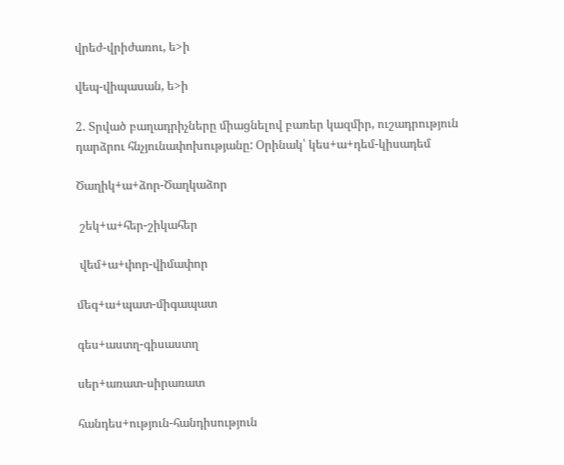վրեժ-վրիժառու, ե>ի

վեպ-վիպասան, ե>ի

2. Տրված բաղադրիչները միացնելով բառեր կազմիր, ուշադրություն դարձրու հնչյունափոխությանը: Օրինակ՝ կես+ա+դեմ-կիսադեմ

Ծաղիկ+ա+ձոր-Ծաղկաձոր

 շեկ+ա+հեր-շիկահեր

 վեմ+ա+փոր-վիմափոր

մեգ+ա+պատ-միգապատ

գես+աստղ-գիսաստղ

սեր+առատ-սիրառատ

հանդես+ություն-հանդիսություն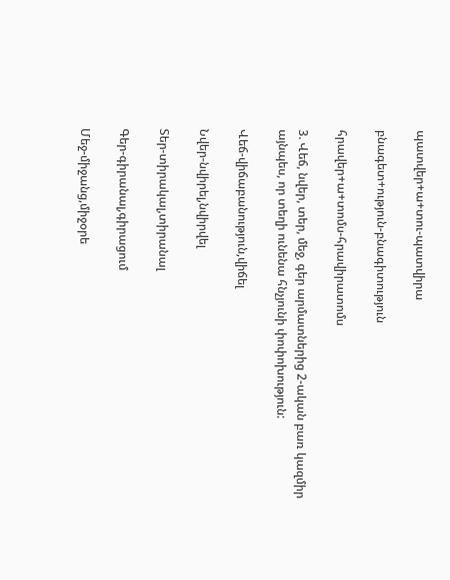պատվեր+ա+տու-պատվիրա

բնագետ+ություն-բնագիտություն

հրավեր+ա+տոմս-հրավիրատոմս

3. Վեճ, նվեր, տեր, մեջ, գեր արմատներից 2-ական բառ կազմիր այնպես, որ տեղի ունենա հնչյունի փոփոխություն:

Վեճ-վիճաբանություն,վիճել

Նվեր-նվիրել,նվիրվել

Տեր-տիրակալ,տիրանալ

Գեր-գիրանալ,գիրացում

Մեջ-միջանց,միջօրե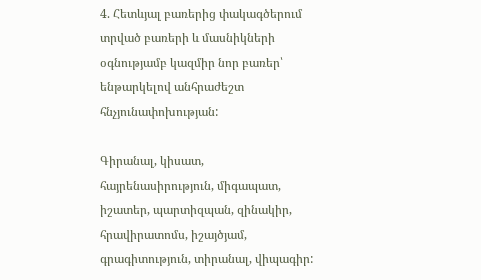4. Հետևյալ բառերից փակագծերում տրված բառերի և մասնիկների օգնությամբ կազմիր նոր բառեր՝ ենթարկելով անհրաժեշտ հնչյունափոխության:

Գիրանալ, կիսատ, հայրենասիրություն, միգապատ, իշատեր, պարտիզպան, զինակիր, հրավիրատոմս, իշայծյամ, գրագիտություն, տիրանալ, վիպագիր: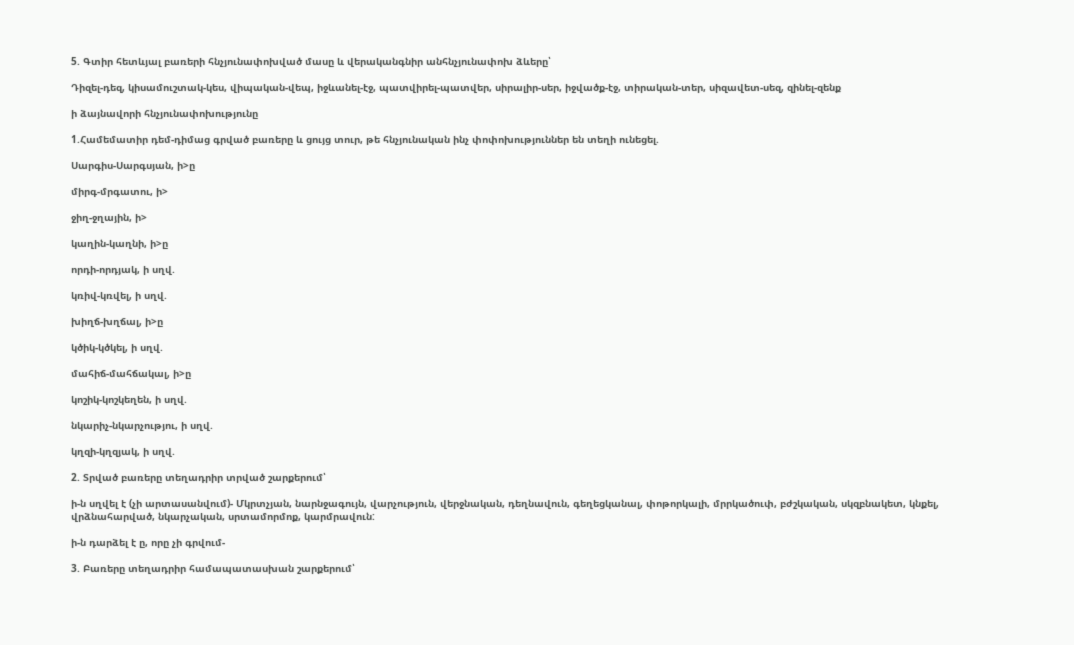5. Գտիր հետևյալ բառերի հնչյունափոխված մասը և վերականգնիր անհնչյունափոխ ձևերը՝

Դիզել-դեզ, կիսամուշտակ-կես, վիպական-վեպ, իջևանել-էջ, պատվիրել-պատվեր, սիրալիր-սեր, իջվածք-էջ, տիրական-տեր, սիզավետ-սեզ, զինել-զենք

ի ձայնավորի հնչյունափոխությունը

1.Համեմատիր դեմ-դիմաց գրված բառերը և ցույց տուր, թե հնչյունական ինչ փոփոխություններ են տեղի ունեցել.

Սարգիս-Սարգսյան, ի>ը

միրգ-մրգատու, ի>

ջիղ-ջղային, ի>

կաղին-կաղնի, ի>ը

որդի-որդյակ, ի սղվ.

կռիվ-կռվել, ի սղվ.

խիղճ-խղճալ, ի>ը

կծիկ-կծկել, ի սղվ.

մահիճ-մահճակալ, ի>ը

կոշիկ-կոշկեղեն, ի սղվ.

նկարիչ-նկարչությու, ի սղվ.

կղզի-կղզյակ, ի սղվ.

2. Տրված բառերը տեղադրիր տրված շարքերում՝

ի-ն սղվել է (չի արտասանվում)- Մկրտչյան, նարնջագույն, վարչություն, վերջնական, դեղնավուն, գեղեցկանալ, փոթորկալի, մրրկածուփ, բժշկական, սկզբնակետ, կնքել, վրձնահարված, նկարչական, սրտամորմոք, կարմրավուն:

ի-ն դարձել է ը, որը չի գրվում-

3. Բառերը տեղադրիր համապատասխան շարքերում՝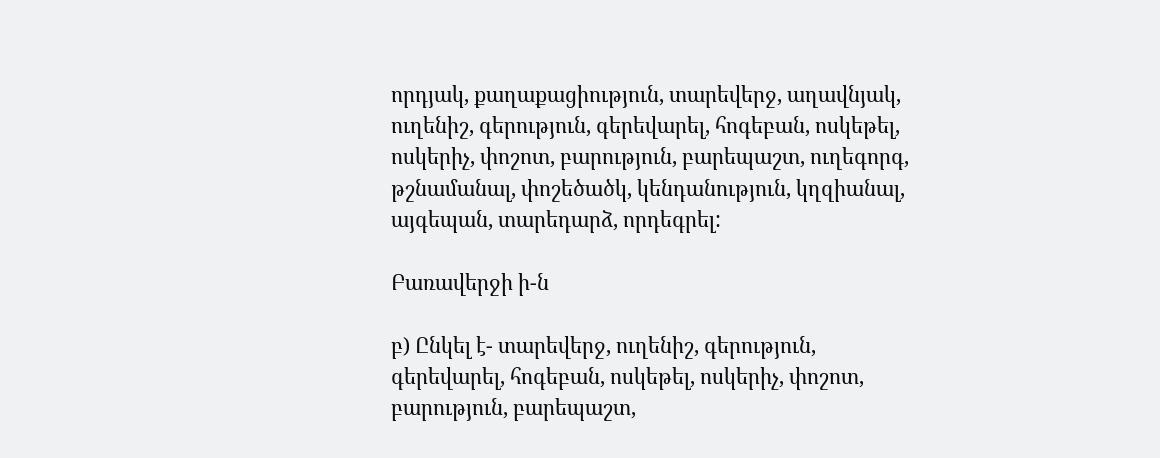որդյակ, քաղաքացիություն, տարեվերջ, աղավնյակ, ուղենիշ, գերություն, գերեվարել, հոգեբան, ոսկեթել, ոսկերիչ, փոշոտ, բարություն, բարեպաշտ, ուղեգորգ, թշնամանալ, փոշեծածկ, կենդանություն, կղզիանալ, այգեպան, տարեդարձ, որդեգրել:

Բառավերջի ի-ն

բ) Ընկել է- տարեվերջ, ուղենիշ, գերություն, գերեվարել, հոգեբան, ոսկեթել, ոսկերիչ, փոշոտ, բարություն, բարեպաշտ,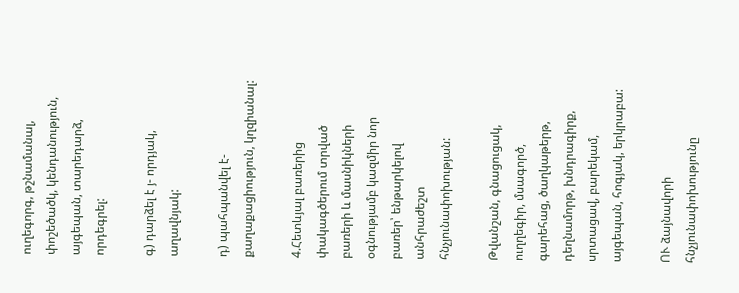ուղեգորգ, թշնամանալ, փոշեծածկ, կենդանություն, այգեպան, տարեդարձ, որդեգրել:

գ) դարձել է յ- որդյակ, աղավնյակ:

դ) պահպանվել է- քաղաքացիություն, կղզիանալ:

4.Հետևյալ բառերից փակագծերում տրված բառերի և մասնիկների օգնությամբ կազմիր նոր բառեր՝ ենթարկելով անհրաժեշտ հնչյունափոխության:

Թվանշան, գնացուցակ, ուղղեգիր, մսագործ, գարեհաց, ծաղկաթերթ, դեղնամորթ, խնդրագիրք, սրտացավ, բարեկամ, այգեպան, հոգյակ, երկրաբա:

ՈՒ ձայնավորի հնչյունափոխությունը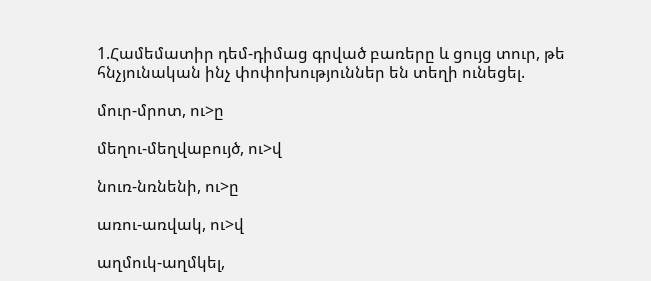1.Համեմատիր դեմ-դիմաց գրված բառերը և ցույց տուր, թե հնչյունական ինչ փոփոխություններ են տեղի ունեցել.

մուր-մրոտ, ու>ը

մեղու-մեղվաբույծ, ու>վ

նուռ-նռնենի, ու>ը

առու-առվակ, ու>վ

աղմուկ-աղմկել,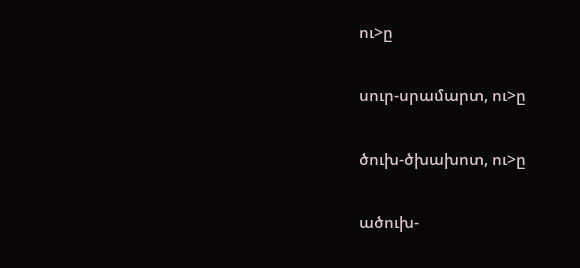ու>ը

սուր-սրամարտ, ու>ը

ծուխ-ծխախոտ, ու>ը

ածուխ-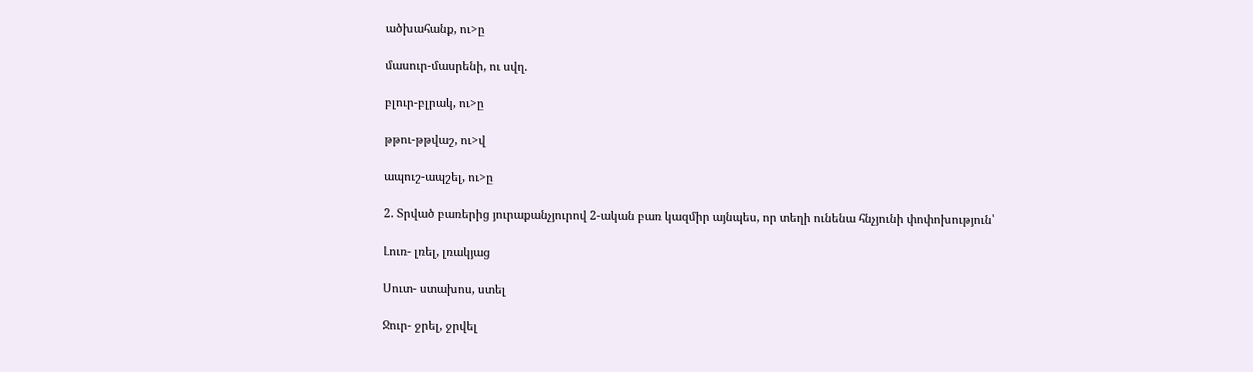ածխահանք, ու>ը

մասուր-մասրենի, ու սվղ.

բլուր-բլրակ, ու>ը

թթու-թթվաշ, ու>վ

ապուշ-ապշել, ու>ը

2. Տրված բառերից յուրաքանչյուրով 2-ական բառ կազմիր այնպես, որ տեղի ունենա հնչյունի փոփոխություն՝

Լուռ- լռել, լռակյաց

Սուտ- ստախոս, ստել

Ջուր- ջրել, ջրվել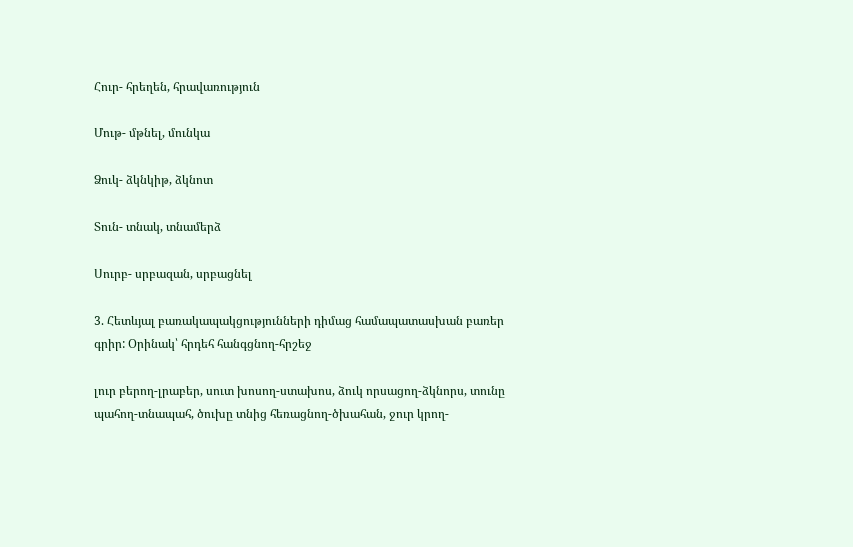Հուր- հրեղեն, հրավառություն

Մութ- մթնել, մունկա

Ձուկ- ձկնկիթ, ձկնոտ

Տուն- տնակ, տնամերձ

Սուրբ- սրբազան, սրբացնել

3. Հետևյալ բառակապակցությունների դիմաց համապատասխան բառեր գրիր: Օրինակ՝ հրդեհ հանգցնող-հրշեջ

լուր բերող-լրաբեր, սուտ խոսող-ստախոս, ձուկ որսացող-ձկնորս, տունը պահող-տնապահ, ծուխը տնից հեռացնող-ծխահան, ջուր կրող-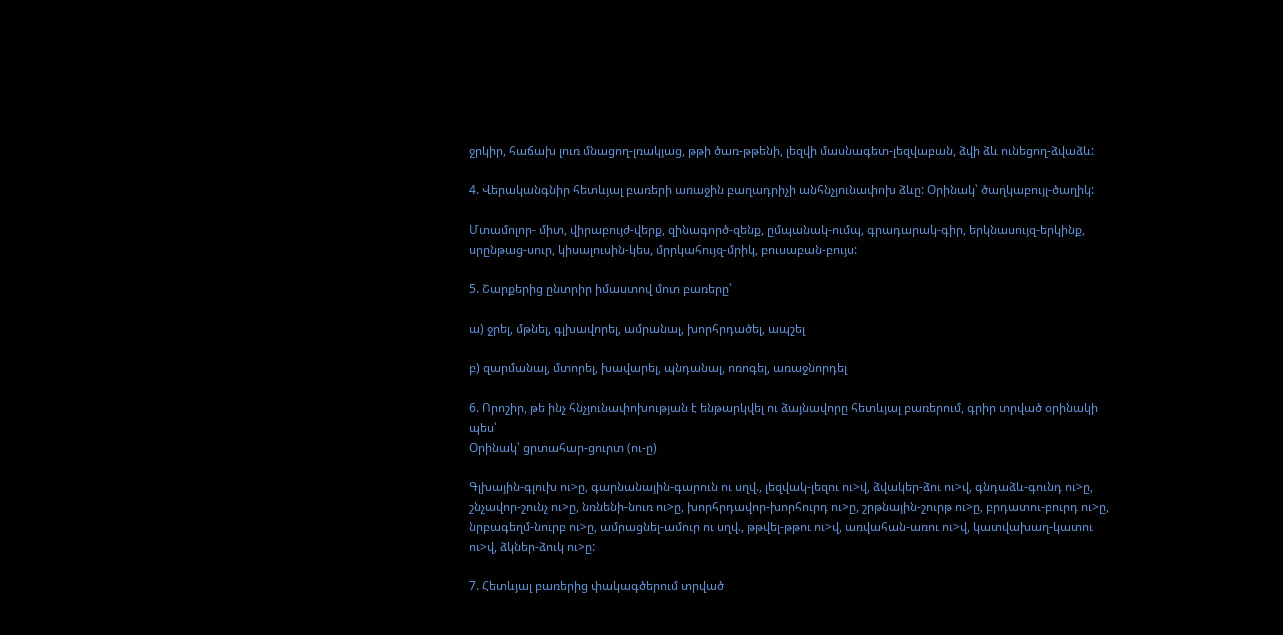ջրկիր, հաճախ լուռ մնացող-լռակյաց, թթի ծառ-թթենի, լեզվի մասնագետ-լեզվաբան, ձվի ձև ունեցող-ձվաձև:

4. Վերականգնիր հետևյալ բառերի առաջին բաղադրիչի անհնչյունափոխ ձևը: Օրինակ՝ ծաղկաբույլ-ծաղիկ:

Մտամոլոր- միտ, վիրաբույժ-վերք, զինագործ-զենք, ըմպանակ-ումպ, գրադարակ-գիր, երկնասույզ-երկինք, սրընթաց-սուր, կիսալուսին-կես, մրրկահույզ-մրիկ, բուսաբան-բույս:

5. Շարքերից ընտրիր իմաստով մոտ բառերը՝

ա) ջրել, մթնել, գլխավորել, ամրանալ, խորհրդածել, ապշել

բ) զարմանալ, մտորել, խավարել, պնդանալ, ոռոգել, առաջնորդել

6. Որոշիր, թե ինչ հնչյունափոխության է ենթարկվել ու ձայնավորը հետևյալ բառերում, գրիր տրված օրինակի պես՝
Օրինակ՝ ցրտահար-ցուրտ (ու-ը)

Գլխային-գլուխ ու>ը, գարնանային-գարուն ու սղվ., լեզվակ-լեզու ու>վ, ձվակեր-ձու ու>վ, գնդաձև-գունդ ու>ը, շնչավոր-շունչ ու>ը, նռնենի-նուռ ու>ը, խորհրդավոր-խորհուրդ ու>ը, շրթնային-շուրթ ու>ը, բրդատու-բուրդ ու>ը, նրբագեղմ-նուրբ ու>ը, ամրացնել-ամուր ու սղվ., թթվել-թթու ու>վ, առվահան-առու ու>վ, կատվախաղ-կատու ու>վ, ձկներ-ձուկ ու>ը:

7. Հետևյալ բառերից փակագծերում տրված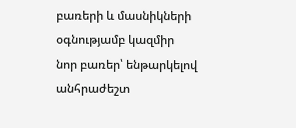բառերի և մասնիկների օգնությամբ կազմիր նոր բառեր՝ ենթարկելով անհրաժեշտ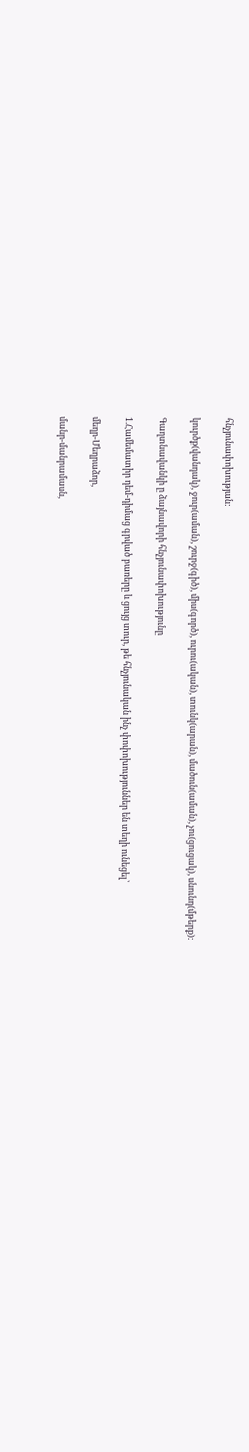հնչյունափոխության:

կուրծք(վանդակ), ջուր(աման), շուրջ(գիծ), միս(գործ), ուրու(ական), տունկ(արան), մածուն(աման), չու(ցուցակ), սնունդ(մթերք):

Գաղտնավանկի ը ձայնավորի հնչյունափոխությունը

1.Համեմատիր դեմ-դիմաց գրված բառերը և ցույց տուր, թե հնչյունական ինչ փոփոխություններ են տեղի ունեցել՝

մեղր-Մեղրաձոր,

մանր-մանրամասն,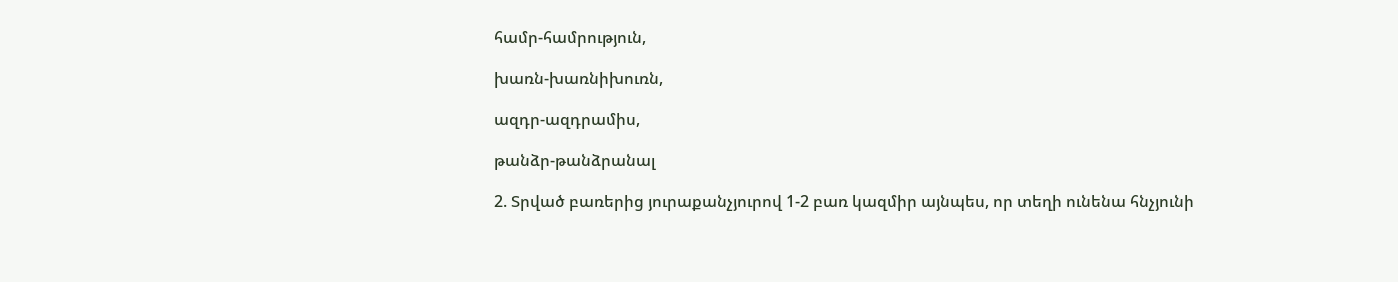համր-համրություն,

խառն-խառնիխուռն,

ազդր-ազդրամիս,

թանձր-թանձրանալ

2. Տրված բառերից յուրաքանչյուրով 1-2 բառ կազմիր այնպես, որ տեղի ունենա հնչյունի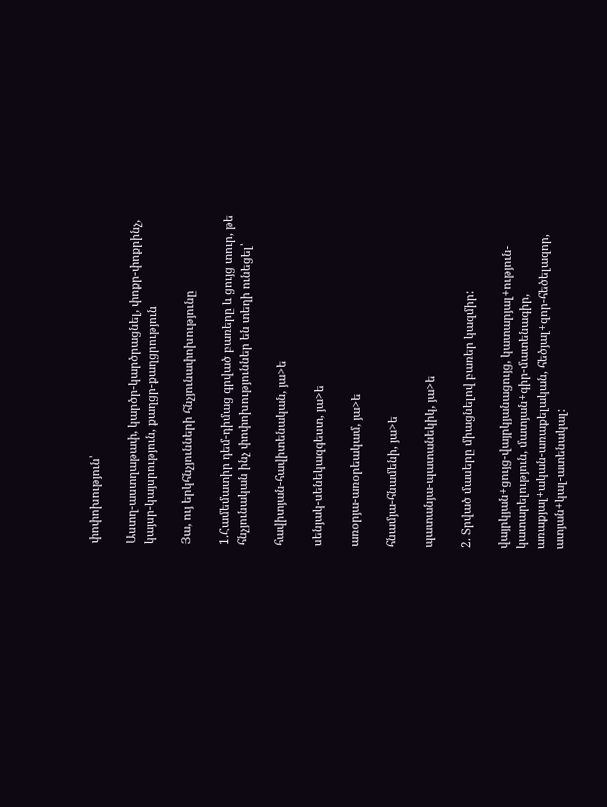փոփոխություն՝

Աստղ-աստղաթափ, կարծր-կարծրացնել, փոքր-փոքրինչ, կայսր-կայսրություն, քաղցր-քաղցրություն

Յա, ույ երկհնչյունների հնչյունափոխությունը

1.Համեմատիր դեմ-դիմաց գրված բառերը և ցույց տուր, թե հնչյունական ինչ փոփոխություններ են տեղի ունեցել՝

հավիտյան-հավիտենական, յա>ե

սենյակ-սենեկազգեստ, յա>ե

առօրյա-առօրեակամ, յա>ե

հնամյա-հնամենի, յա>ե

պատանյա-պատանեկիկ, յա>ե

2. Տրված մասերը միացնելով բառեր կազմիր:

վայրկյան+ցույց-վայրկյանացույց, կատարյալ+ություն-կատարելություն, մատյան+գիր-մատենագիր, առաքյալ+ական-առաքելական, հեծյալ+զոր-հեծելազոր, ատյան+կալ-ատենակալ: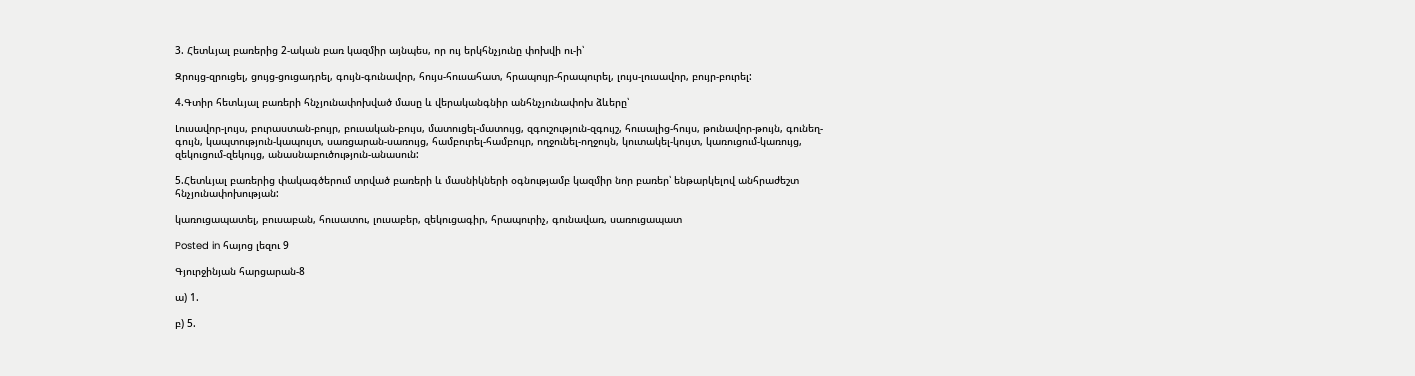3. Հետևյալ բառերից 2-ական բառ կազմիր այնպես, որ ույ երկհնչյունը փոխվի ու-ի՝

Զրույց-զրուցել, ցույց-ցուցադրել, գույն-գունավոր, հույս-հուսահատ, հրապույր-հրապուրել, լույս-լուսավոր, բույր-բուրել:

4.Գտիր հետևյալ բառերի հնչյունափոխված մասը և վերականգնիր անհնչյունափոխ ձևերը՝

Լուսավոր-լույս, բուրաստան-բույր, բուսական-բույս, մատուցել-մատույց, զգուշություն-զգույշ, հուսալից-հույս, թունավոր-թույն, գունեղ-գույն, կապտություն-կապույտ, սառցարան-սառույց, համբուրել-համբույր, ողջունել-ողջույն, կուտակել-կույտ, կառուցում-կառույց, զեկուցում-զեկույց, անասնաբուծություն-անասուն:

5.Հետևյալ բառերից փակագծերում տրված բառերի և մասնիկների օգնությամբ կազմիր նոր բառեր՝ ենթարկելով անհրաժեշտ հնչյունափոխության:

կառուցապատել, բուսաբան, հուսատու, լուսաբեր, զեկուցագիր, հրապուրիչ, գունավառ, սառուցապատ

Posted in հայոց լեզու 9

Գյուրջինյան հարցարան-8

ա) 1.

բ) 5.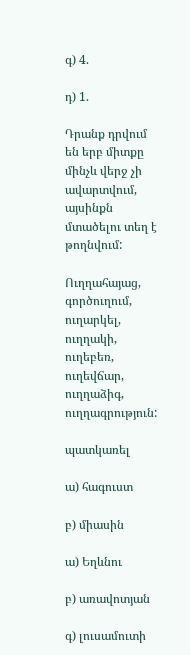գ) 4.

դ) 1.

Դրանք դրվում են երբ միտքը մինչև վերջ չի ավարտվում, այսինքն մտածելու տեղ է թողնվում:

Ուղղահայաց, գործուղում, ուղարկել, ուղղակի, ուղեբեռ, ուղեվճար, ուղղաձիգ, ուղղագրություն:

պատկառել

ա) հագուստ

բ) միասին

ա) Եղևնու

բ) առավոտյան

գ) լուսամուտի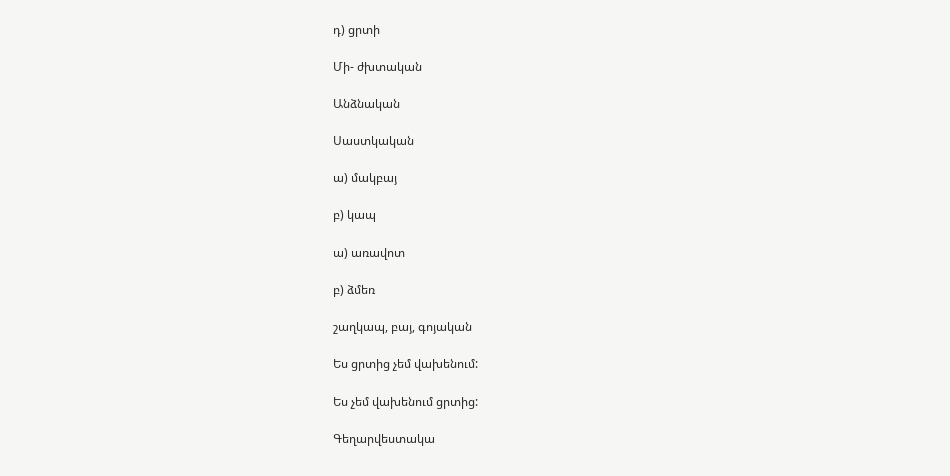դ) ցրտի

Մի- ժխտական

Անձնական

Սաստկական

ա) մակբայ

բ) կապ

ա) առավոտ

բ) ձմեռ

շաղկապ, բայ, գոյական

Ես ցրտից չեմ վախենում:

Ես չեմ վախենում ցրտից:

Գեղարվեստակա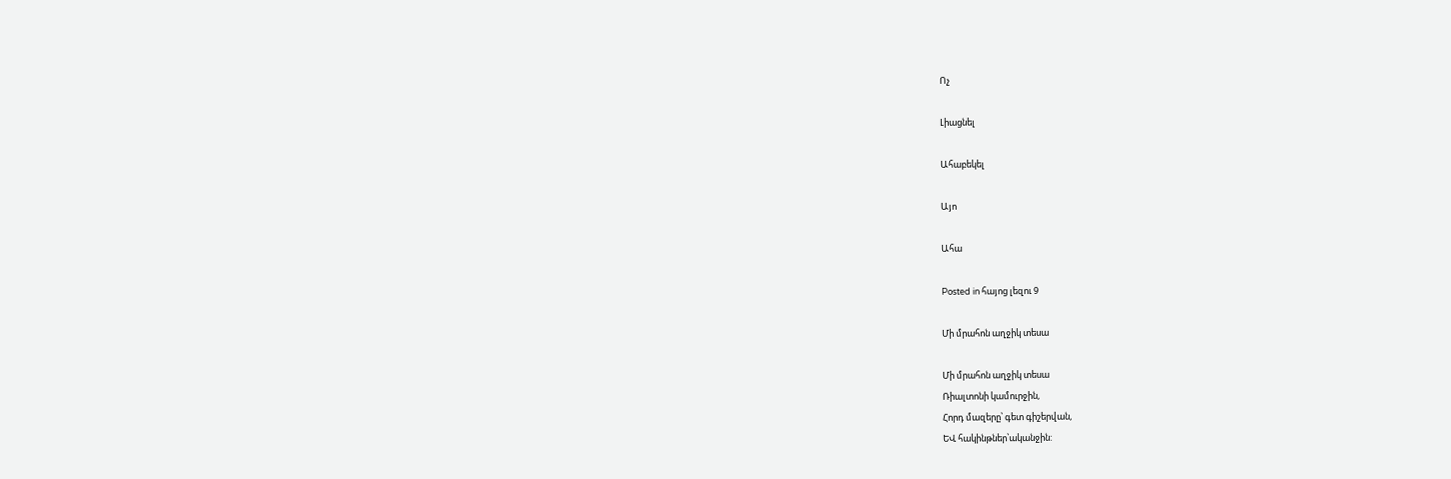Ոչ

Լիացնել

Ահաբեկել

Այո

Ահա

Posted in հայոց լեզու 9

Մի մրահոն աղջիկ տեսա

Մի մրահոն աղջիկ տեսա
Ռիալտոնի կամուրջին,
Հորդ մազերը՝ գետ գիշերվան,
ԵՎ հակինթներ՝ականջին: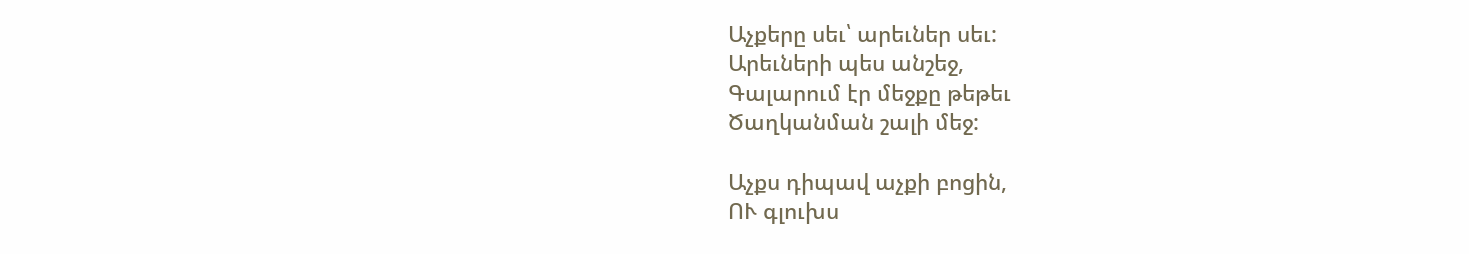Աչքերը սեւ՝ արեւներ սեւ:
Արեւների պես անշեջ,
Գալարում էր մեջքը թեթեւ
Ծաղկանման շալի մեջ:

Աչքս դիպավ աչքի բոցին,
ՈՒ գլուխս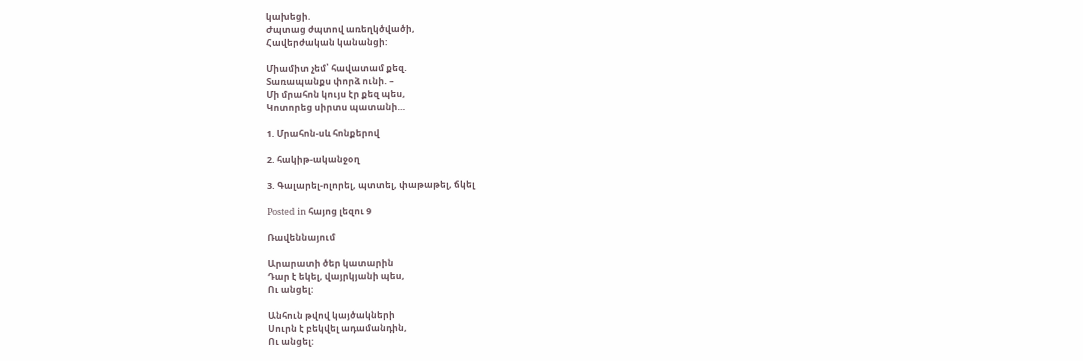կախեցի.
Ժպտաց ժպտով առեղկծվածի,
Հավերժական կանանցի:

Միամիտ չեմ՝ հավատամ քեզ.
Տառապանքս փորձ ունի. –
Մի մրահոն կույս էր քեզ պես,
Կոտորեց սիրտս պատանի…

1. Մրահոն-սև հոնքերով

2. հակիթ-ականջօղ

3. Գալարել-ոլորել, պտտել, փաթաթել, ճկել

Posted in հայոց լեզու 9

Ռավեննայում

Արարատի ծեր կատարին
Դար է եկել, վայրկյանի պես,
Ու անցել:

Անհուն թվով կայծակների
Սուրն է բեկվել ադամանդին,
Ու անցել: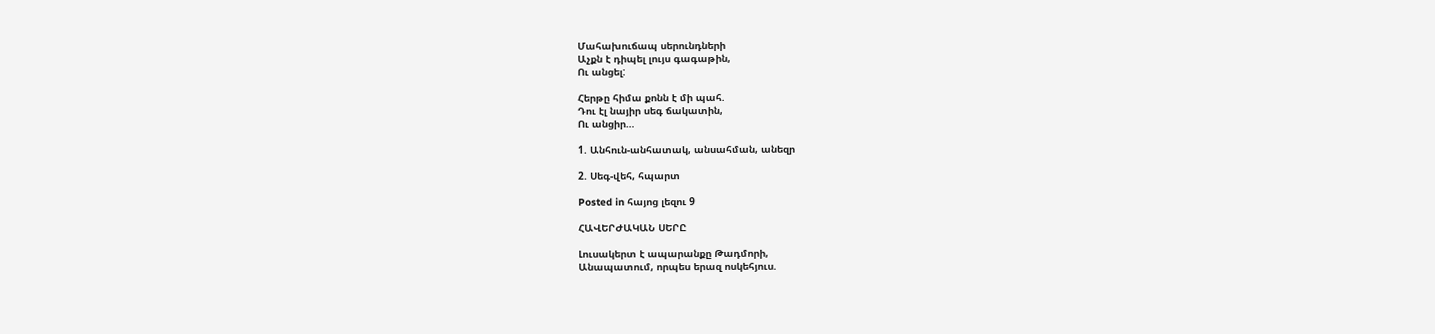Մահախուճապ սերունդների
Աչքն է դիպել լույս գագաթին,
Ու անցել:

Հերթը հիմա քոնն է մի պահ.
Դու էլ նայիր սեգ ճակատին,
Ու անցիր…

1. Անհուն-անհատակ, անսահման, անեզր

2. Սեգ-վեհ, հպարտ

Posted in հայոց լեզու 9

ՀԱՎԵՐԺԱԿԱՆ ՍԵՐԸ

Լուսակերտ է ապարանքը Թադմորի,
Անապատում, որպես երազ ոսկեհյուս.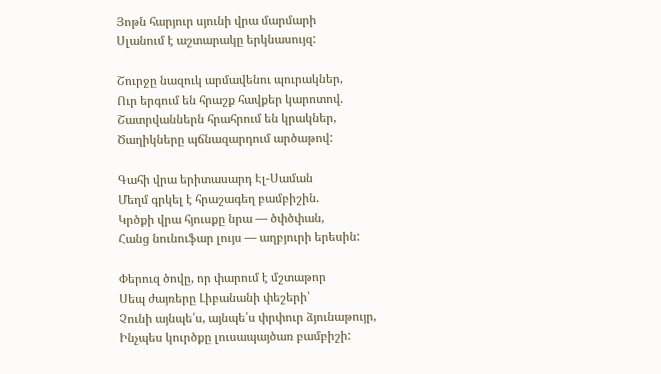Յոթն հարյուր սյունի վրա մարմարի
Սլանում է աշտարակը երկնասույզ:

Շուրջը նազուկ արմավենու պուրակներ,
Ուր երգում են հրաշք հավքեր կարոտով.
Շատրվաններն հրահրում են կրակներ,
Ծաղիկները պճնազարդում արծաթով:

Գահի վրա երիտասարդ Էլ-Սաման
Մեղմ գրկել է հրաշագեղ բամբիշին.
Կրծքի վրա հյուսքը նրա — ծփծփան,
Հանց նունուֆար լույս — աղբյուրի երեսին:

Փերուզ ծովը, որ փարում է մշտաթոր
Սեպ ժայռերը Լիբանանի փեշերի՝
Չունի այնպե՛ս, այնպե՛ս փրփուր ձյունաթույր,
Ինչպես կուրծքը լուսապայծառ բամբիշի: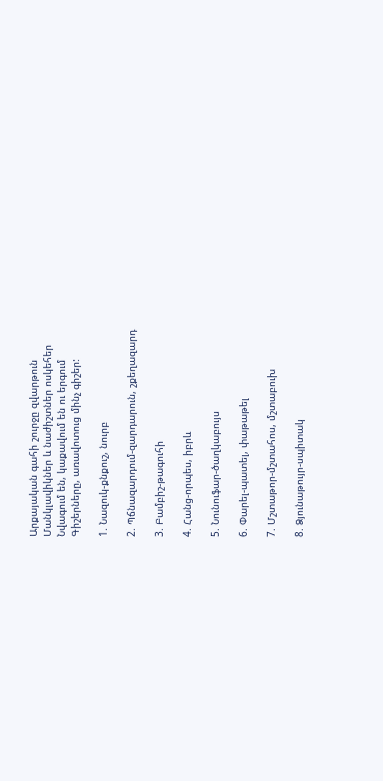Արքայական գահի շուրջը զվարթուն
Մանկլավիկներ և նաժիշտներ ոսկեհեր
Նվագում են, կաքավում են ու երգում
Գիշերները, առավոտուց մինչ գիշեր:

1. Նազուկ-քնքուշ, նուրբ

2. Պճնազարդում-զարդարուն, շքեղազարդ

3. Բամբիշ-թագուհի

4. Հանց-որպես, իբրև

5. Նունուֆար-ծաղկաբույս

6. Փարել-պատել, փաթաթել

7. Մշտաթոր-մշտահոս, մշտաբուխ

8. Ձյունաթույր-սպիտակ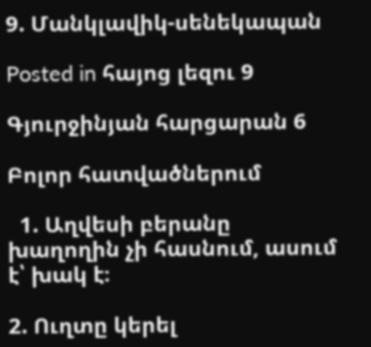9. Մանկլավիկ-սենեկապան

Posted in հայոց լեզու 9

Գյուրջինյան հարցարան 6

Բոլոր հատվածներում

  1. Աղվեսի բերանը խաղողին չի հասնում, ասում է՝ խակ է։

2. Ուղտը կերել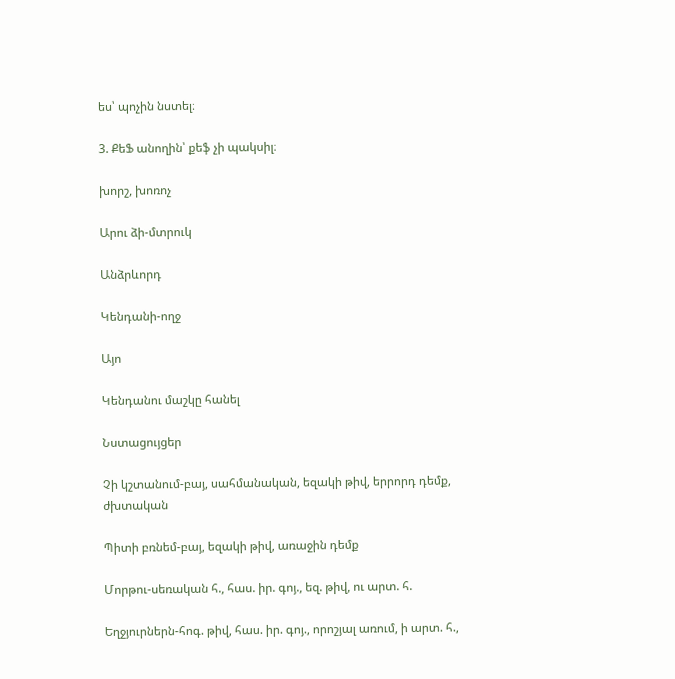ես՝ պոչին նստել։

3. ՔեՖ անողին՝ քեֆ չի պակսիլ։

խորշ, խոռոչ

Արու ձի-մտրուկ

Անձրևորդ

Կենդանի-ողջ

Այո

Կենդանու մաշկը հանել

Նստացույցեր

Չի կշտանում-բայ, սահմանական, եզակի թիվ, երրորդ դեմք, ժխտական

Պիտի բռնեմ-բայ, եզակի թիվ, առաջին դեմք

Մորթու-սեռական հ., հաս. իր. գոյ., եզ. թիվ, ու արտ. հ.

Եղջյուրներն-հոգ. թիվ, հաս. իր. գոյ., որոշյալ առում, ի արտ. հ.,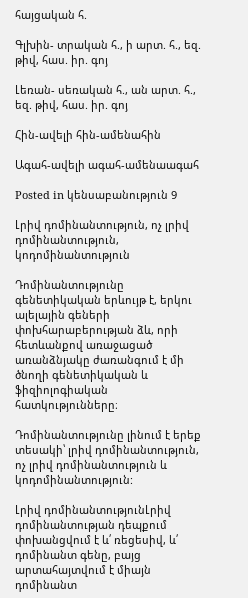հայցական հ.

Գլխին- տրական հ., ի արտ. հ., եզ. թիվ, հաս. իր. գոյ

Լեռան- սեռական հ., ան արտ. հ., եզ. թիվ, հաս. իր. գոյ

Հին-ավելի հին-ամենահին

Ագահ-ավելի ագահ-ամենաագահ

Posted in կենսաբանություն 9

Լրիվ դոմինանտություն, ոչ լրիվ դոմինանտություն, կոդոմինանտություն

Դոմինանտությունը գենետիկական երևույթ է, երկու ալելային գեների փոխհարաբերության ձև, որի հետևանքով առաջացած առանձնյակը ժառանգում է մի ծնողի գենետիկական և ֆիզիոլոգիական հատկությունները։

Դոմինանտությունը լինում է երեք տեսակի՝ լրիվ դոմինանտություն, ոչ լրիվ դոմինանտություն և կոդոմինանտություն:

Լրիվ դոմինանտությունԼրիվ դոմինանտության դեպքում փոխանցվում է և՛ ռեցեսիվ, և՛ դոմինանտ գենը, բայց արտահայտվում է միայն դոմինանտ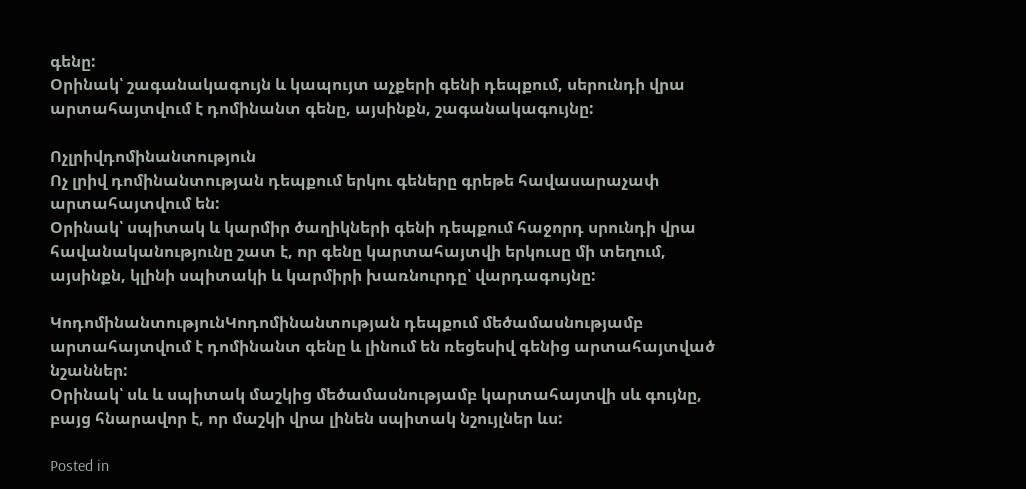գենը:
Օրինակ՝ շագանակագույն և կապույտ աչքերի գենի դեպքում, սերունդի վրա արտահայտվում է դոմինանտ գենը, այսինքն, շագանակագույնը:

Ոչլրիվդոմինանտություն
Ոչ լրիվ դոմինանտության դեպքում երկու գեները գրեթե հավասարաչափ արտահայտվում են:
Օրինակ՝ սպիտակ և կարմիր ծաղիկների գենի դեպքում հաջորդ սրունդի վրա հավանականությունը շատ է, որ գենը կարտահայտվի երկուսը մի տեղում, այսինքն, կլինի սպիտակի և կարմիրի խառնուրդը՝ վարդագույնը:

ԿոդոմինանտությունԿոդոմինանտության դեպքում մեծամասնությամբ արտահայտվում է դոմինանտ գենը և լինում են ռեցեսիվ գենից արտահայտված նշաններ:
Օրինակ՝ սև և սպիտակ մաշկից մեծամասնությամբ կարտահայտվի սև գույնը, բայց հնարավոր է, որ մաշկի վրա լինեն սպիտակ նշույլներ ևս:

Posted in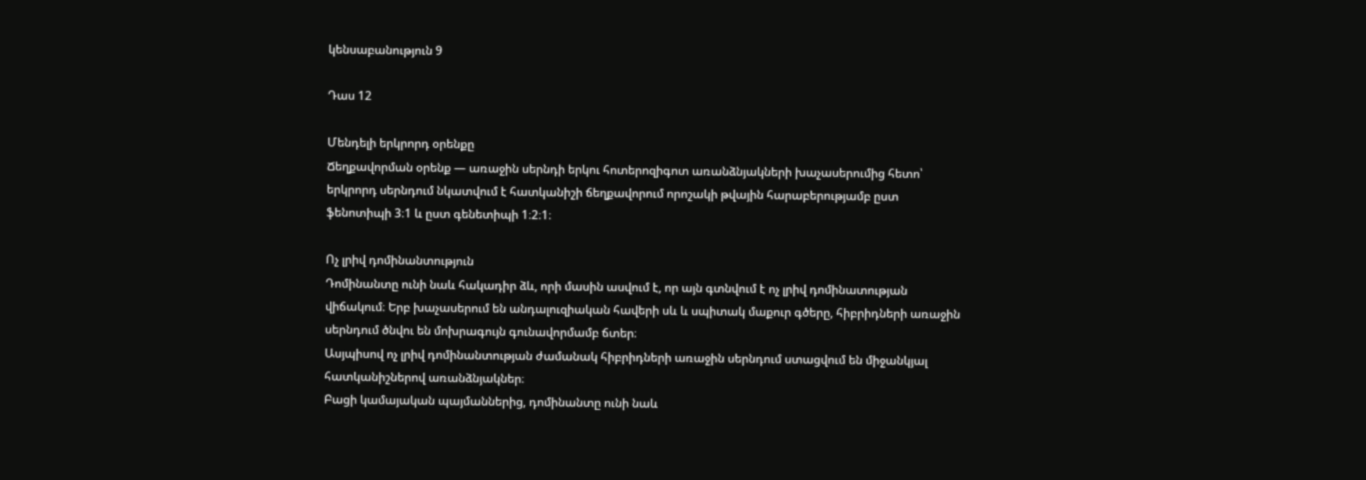կենսաբանություն 9

Դաս 12

Մենդելի երկրորդ օրենքը
Ճեղքավորման օրենք — առաջին սերնդի երկու հոտերոզիգոտ առանձնյակների խաչասերումից հետո՝ երկրորդ սերնդում նկատվում է հատկանիշի ճեղքավորում որոշակի թվային հարաբերությամբ ըստ ֆենոտիպի 3։1 և ըստ գենետիպի 1։2։1։

Ոչ լրիվ դոմինանտություն
Դոմինանտը ունի նաև հակադիր ձև, որի մասին ասվում է, որ այն գտնվում է ոչ լրիվ դոմինատության վիճակում։ Երբ խաչասերում են անդալուզիական հավերի սև և սպիտակ մաքուր գծերը, հիբրիդների առաջին սերնդում ծնվու են մոխրագույն գունավորմամբ ճտեր։
Ասյպիսով ոչ լրիվ դոմինանտության ժամանակ հիբրիդների առաջին սերնդում ստացվում են միջանկյալ հատկանիշներով առանձնյակներ։
Բացի կամայական պայմաններից, դոմինանտը ունի նաև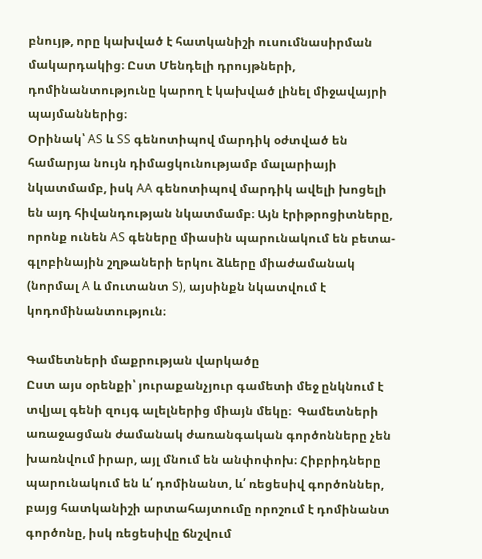բնույթ, որը կախված է հատկանիշի ուսումնասիրման մակարդակից։ Ըստ Մենդելի դրույթների, դոմինանտությունը կարող է կախված լինել միջավայրի պայմաններից։
Օրինակ՝ AS և SS գենոտիպով մարդիկ օժտված են համարյա նույն դիմացկունությամբ մալարիայի նկատմամբ, իսկ AA գենոտիպով մարդիկ ավելի խոցելի են այդ հիվանդության նկատմամբ։ Այն էրիթրոցիտները, որոնք ունեն AS գեները միասին պարունակում են բետա-գլոբինային շղթաների երկու ձևերը միաժամանակ (նորմալ A և մուտանտ S), այսինքն նկատվում է կոդոմինանտություն։

Գամետների մաքրության վարկածը
Ըստ այս օրենքի՝ յուրաքանչյուր գամետի մեջ ընկնում է տվյալ գենի զույգ ալելներից միայն մեկը։  Գամետների առաջացման ժամանակ ժառանգական գործոնները չեն խառնվում իրար, այլ մնում են անփոփոխ։ Հիբրիդները պարունակում են և՛ դոմինանտ, և՛ ռեցեսիվ գործոններ, բայց հատկանիշի արտահայտումը որոշում է դոմինանտ գործոնը, իսկ ռեցեսիվը ճնշվում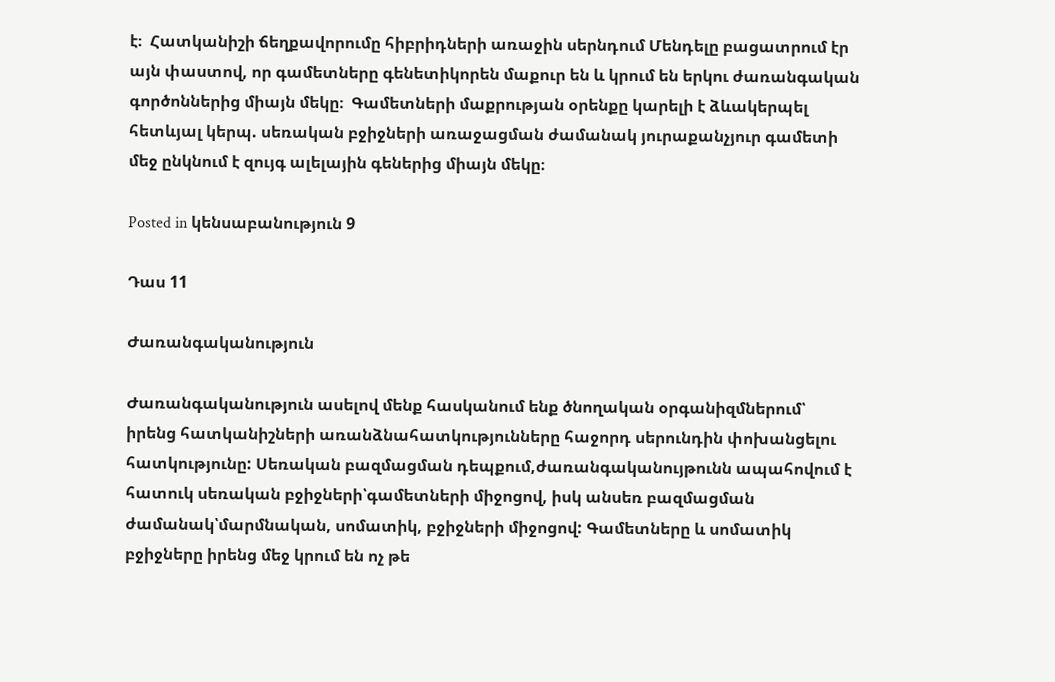է։  Հատկանիշի ճեղքավորումը հիբրիդների առաջին սերնդում Մենդելը բացատրում էր այն փաստով, որ գամետները գենետիկորեն մաքուր են և կրում են երկու ժառանգական գործոններից միայն մեկը։  Գամետների մաքրության օրենքը կարելի է ձևակերպել հետևյալ կերպ. սեռական բջիջների առաջացման ժամանակ յուրաքանչյուր գամետի մեջ ընկնում է զույգ ալելային գեներից միայն մեկը։

Posted in կենսաբանություն 9

Դաս 11

Ժառանգականություն

Ժառանգականություն ասելով մենք հասկանում ենք ծնողական օրգանիզմներում՝ իրենց հատկանիշների առանձնահատկությունները հաջորդ սերունդին փոխանցելու հատկությունը: Սեռական բազմացման դեպքում,ժառանգականույթունն ապահովում է հատուկ սեռական բջիջների՝գամետների միջոցով, իսկ անսեռ բազմացման ժամանակ՝մարմնական, սոմատիկ, բջիջների միջոցով: Գամետները և սոմատիկ բջիջները իրենց մեջ կրում են ոչ թե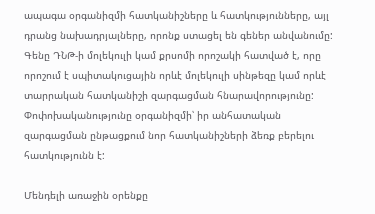ապագա օրգանիզմի հատկանիշները և հատկությունները, այլ դրանց նախադրյալները, որոնք ստացել են գեներ անվանումը: Գենը ԴՆԹ-ի մոլեկուլի կամ քրսոմի որոշակի հատված է, որը որոշում է սպիտակուցային որևէ մոլեկուլի սինթեզը կամ որևէ տարրական հատկանիշի զարգացման հնարավորությունը: Փոփոխականությունը օրգանիզմի՝ իր անհատական զարգացման ընթացքում նոր հատկանիշների ձեռք բերելու հատկությունն է:

Մենդելի առաջին օրենքը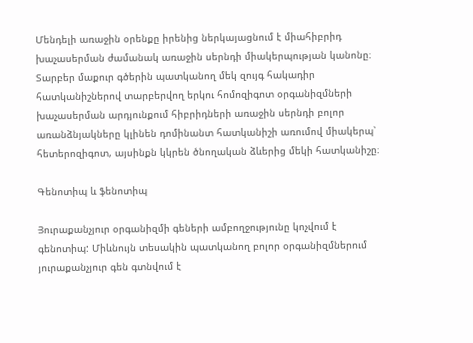Մենդելի առաջին օրենքը իրենից ներկայացնում է միահիբրիդ խաչասերման ժամանակ առաջին սերնդի միակերպության կանոնը։ Տարբեր մաքուր գծերին պատկանող մեկ զույգ հակադիր հատկանիշներով տարբերվող երկու հոմոզիգոտ օրգանիզմների խաչասերման արդյունքում հիբրիդների առաջին սերնդի բոլոր առանձնյակները կլինեն դոմինանտ հատկանիշի առումով միակերպ՝ հետերոզիգոտ, այսինքն կկրեն ծնողական ձևերից մեկի հատկանիշը։

Գենոտիպ և ֆենոտիպ

Յուրաքանչյուր օրգանիզմի գեների ամբողջությունը կոչվում է գենոտիպ: Միևնույն տեսակին պատկանող բոլոր օրգանիզմներում յուրաքանչյուր գեն գտնվում է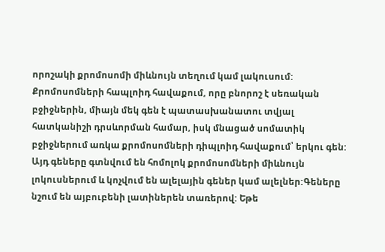որոշակի քրոմոսոմի միևնույն տեղում կամ լակուսում: Քրոմոսոմների հապլոիդ հավաքում, որը բնորոշ է սեռական բջիջներին, միայն մեկ գեն է պատասխանատու տվյալ հատկանիշի դրսևորման համար, իսկ մնացած սոմատիկ բջիջներում առկա քրոմոսոմների դիպլոիդ հավաքում՝ երկու գեն: Այդ գեները գտնվում են հոմոլոկ քրոմոսոմների միևնույն լոկուսներում և կոչվում են ալելային գեներ կամ ալելներ:Գեները նշում են այբուբենի լատիներեն տառերով: Եթե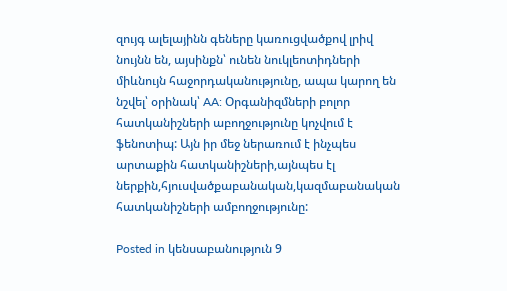զույգ ալելայինն գեները կառուցվածքով լրիվ նույնն են, այսինքն՝ ունեն նուկլեոտիդների միևնույն հաջորդականությունը, ապա կարող են նշվել՝ օրինակ՝ AA: Օրգանիզմների բոլոր հատկանիշների աբողջությունը կոչվում է ֆենոտիպ: Այն իր մեջ ներառում է ինչպես արտաքին հատկանիշների,այնպես էլ ներքին,հյուսվածքաբանական,կազմաբանական հատկանիշների ամբողջությունը:

Posted in կենսաբանություն 9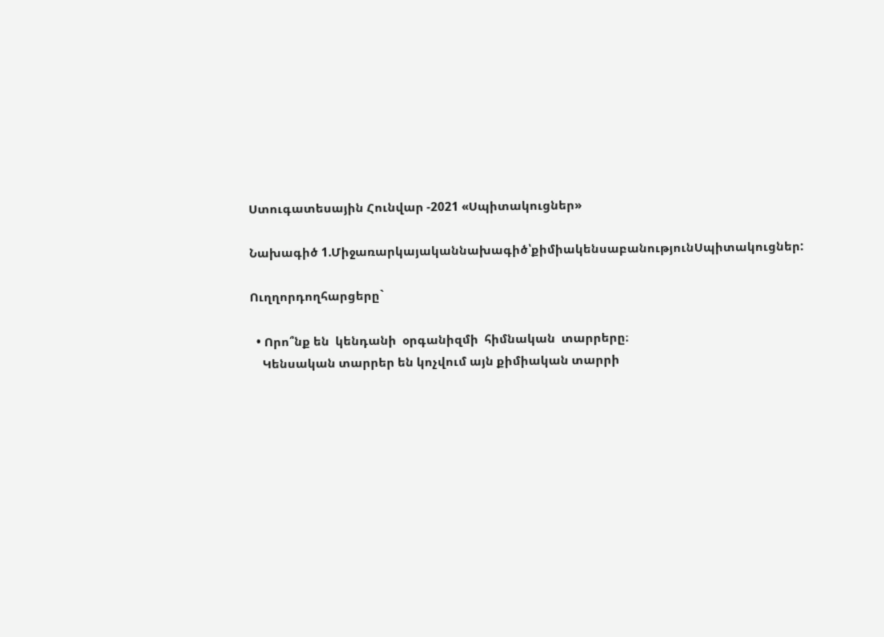Ստուգատեսային Հունվար -2021 «Սպիտակուցներ»

Նախագիծ 1.Միջառարկայականնախագիծ՝քիմիակենսաբանությունՍպիտակուցներ:

Ուղղորդողհարցերը`

  • Որո՞նք են  կենդանի  օրգանիզմի  հիմնական  տարրերը։
    Կենսական տարրեր են կոչվում այն քիմիական տարրի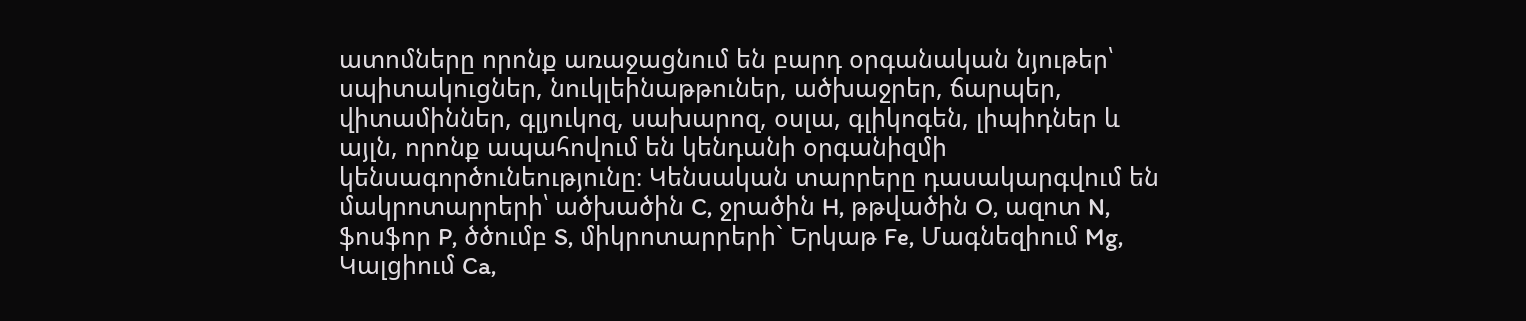ատոմները որոնք առաջացնում են բարդ օրգանական նյութեր՝ սպիտակուցներ, նուկլեինաթթուներ, ածխաջրեր, ճարպեր, վիտամիններ, գլյուկոզ, սախարոզ, օսլա, գլիկոգեն, լիպիդներ և այլն, որոնք ապահովում են կենդանի օրգանիզմի կենսագործունեությունը։ Կենսական տարրերը դասակարգվում են մակրոտարրերի՝ ածխածին C, ջրածին H, թթվածին O, ազոտ N, ֆոսֆոր P, ծծումբ S, միկրոտարրերի` Երկաթ Fe, Մագնեզիում Mg, Կալցիում Ca,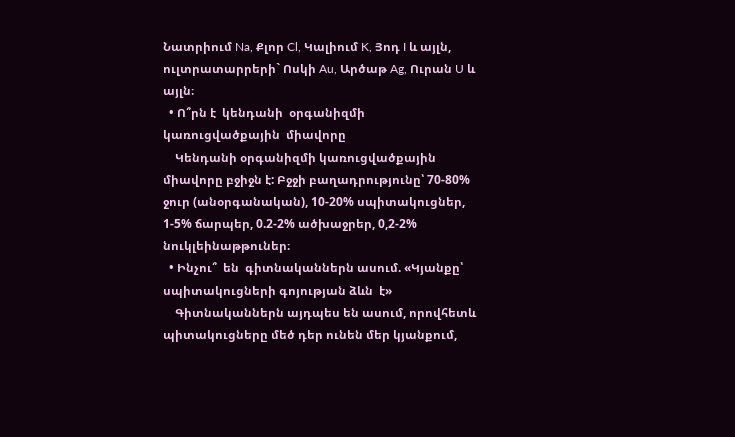Նատրիում Na, Քլոր Cl, Կալիում K, Յոդ I և այլն, ուլտրատարրերի` Ոսկի Au, Արծաթ Ag, Ուրան U և այլն։
  • Ո՞րն է  կենդանի  օրգանիզմի  կառուցվածքային  միավորը
    Կենդանի օրգանիզմի կառուցվածքային միավորը բջիջն է: Բջջի բաղադրությունը՝ 70-80% ջուր (անօրգանական), 10-20% սպիտակուցներ, 1-5% ճարպեր, 0.2-2% ածխաջրեր, 0,2-2% նուկլեինաթթուներ։
  • Ինչու՞  են  գիտնականներն ասում. «Կյանքը՝ սպիտակուցների գոյության ձևն  է»
    Գիտնականներն այդպես են ասում, որովհետև պիտակուցները մեծ դեր ունեն մեր կյանքում,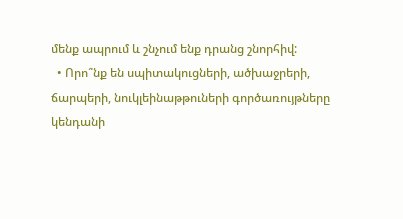մենք ապրում և շնչում ենք դրանց շնորհիվ:
  • Որո՞նք են սպիտակուցների, ածխաջրերի, ճարպերի, նուկլեինաթթուների գործառույթները կենդանի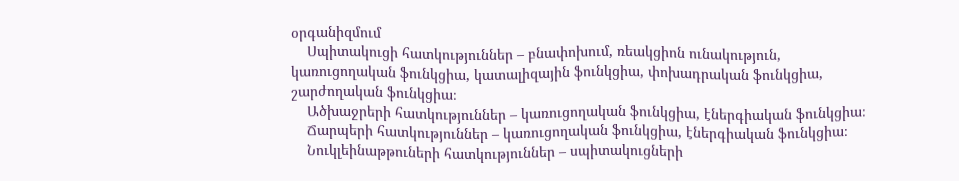օրգանիզմում
    Սպիտակուցի հատկություններ – բնափոխում, ռեակցիոն ունակություն, կառուցողական ֆունկցիա, կատալիզային ֆունկցիա, փոխադրական ֆունկցիա, շարժողական ֆունկցիա։
    Ածխաջրերի հատկություններ – կառուցողական ֆունկցիա, էներգիական ֆունկցիա։
    Ճարպերի հատկություններ – կառուցողական ֆունկցիա, էներգիական ֆունկցիա։
    Նուկլեինաթթուների հատկություններ – սպիտակուցների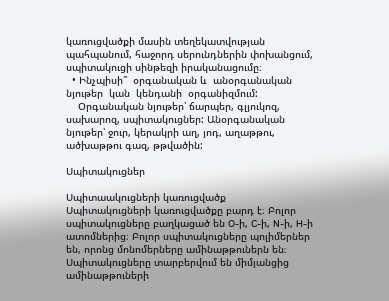կառուցվածքի մասին տեղեկատվության պահպանում, հաջորդ սերունդներին փոխանցում, սպիտակուցի սինթեզի իրականացումը։
  • Ինչպիսի՞  օրգանական և  անօրգանական  նյութեր  կան  կենդանի  օրգանիզմում:
    Օրգանական նյութեր՝ ճարպեր, գլյուկոզ, սախարոզ, սպիտակուցներ: Անօրգանական նյութեր՝ ջուր, կերակրի աղ, յոդ, աղաթթու, ածխաթթու գազ, թթվածին:

Սպիտակուցներ

Սպիտաակուցների կառուցվածք
Սպիտակուցների կառուցվածքը բարդ է։ Բոլոր սպիտակուցները բաղկացած են O-ի, C-ի, N-ի, H-ի ատոմներից։ Բոլոր սպիտակուցները պոլիմերներ են, որոնց մոնոմերները ամինաթթուներն են։ Սպիտակուցները տարբերվում են միմյանցից ամինաթթուների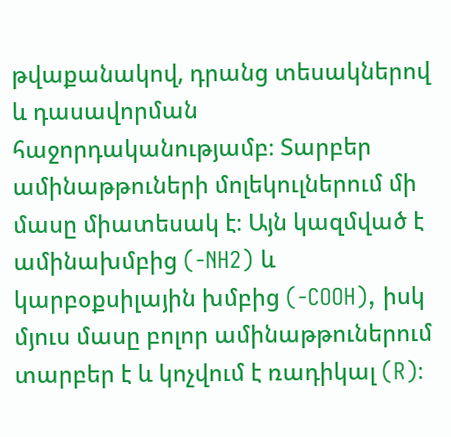թվաքանակով, դրանց տեսակներով և դասավորման հաջորդականությամբ։ Տարբեր ամինաթթուների մոլեկուլներում մի մասը միատեսակ է։ Այն կազմված է ամինախմբից (-NH2) և կարբօքսիլային խմբից (-COOH), իսկ մյուս մասը բոլոր ամինաթթուներում տարբեր է և կոչվում է ռադիկալ (R)։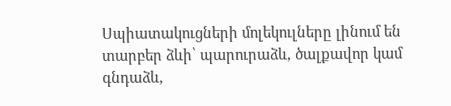Սպիատակուցների մոլեկուլները լինում են տարբեր ձևի՝ պարուրաձև, ծալքավոր կամ գնդաձև,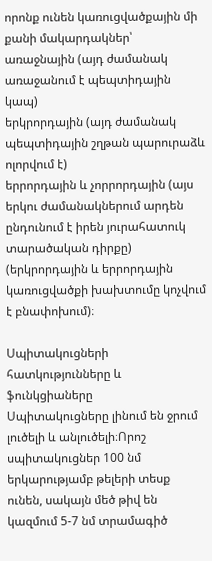որոնք ունեն կառուցվածքային մի քանի մակարդակներ՝
առաջնային (այդ ժամանակ առաջանում է պեպտիդային կապ)
երկրորդային (այդ ժամանակ պեպտիդային շղթան պարուրաձև ոլորվում է)
երրորդային և չորրորդային (այս երկու ժամանակներում արդեն ընդունում է իրեն յուրահատուկ տարածական դիրքը) (երկրորդային և երրորդային կառուցվածքի խախտումը կոչվում է բնափոխում)։

Սպիտակուցների հատկությունները և ֆունկցիաները
Սպիտակուցները լինում են ջրում լուծելի և անլուծելի։Որոշ սպիտակուցներ 100 նմ երկարությամբ թելերի տեսք ունեն, սակայն մեծ թիվ են կազմում 5-7 նմ տրամագիծ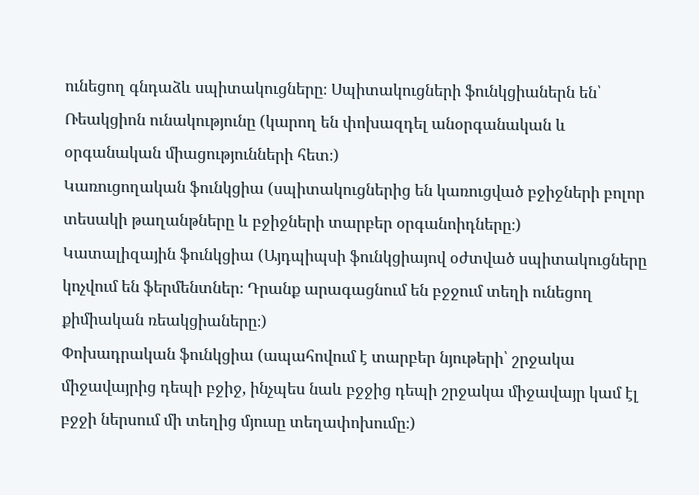ունեցող գնդաձև սպիտակուցները։ Սպիտակուցների ֆունկցիաներն են՝
Ռեակցիոն ունակությունը (կարող են փոխազդել անօրգանական և օրգանական միացությունների հետ։)
Կառուցողական ֆունկցիա (սպիտակուցներից են կառուցված բջիջների բոլոր տեսակի թաղանթները և բջիջների տարբեր օրգանոիդները։)
Կատալիզային ֆունկցիա (Այդպիպսի ֆունկցիայով օժտված սպիտակուցները կոչվում են ֆերմենտներ։ Դրանք արագացնում են բջջում տեղի ունեցող քիմիական ռեակցիաները։)
Փոխադրական ֆունկցիա (ապահովում է տարբեր նյութերի՝ շրջակա միջավայրից դեպի բջիջ, ինչպես նաև բջջից դեպի շրջակա միջավայր կամ էլ բջջի ներսում մի տեղից մյուսը տեղափոխումը։)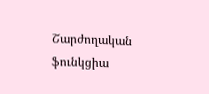Շարժողական ֆունկցիա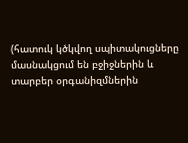(հատուկ կծկվող սպիտակուցները մասնակցում են բջիջներին և տարբեր օրգանիզմներին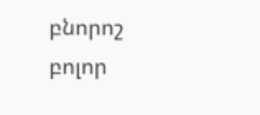բնորոշ բոլոր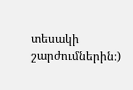տեսակի շարժումներին։)